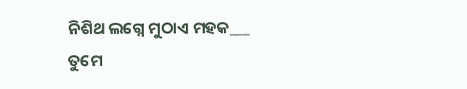ନିଶିଥ ଲଗ୍ନେ ମୁଠାଏ ମହକ___
ତୁମେ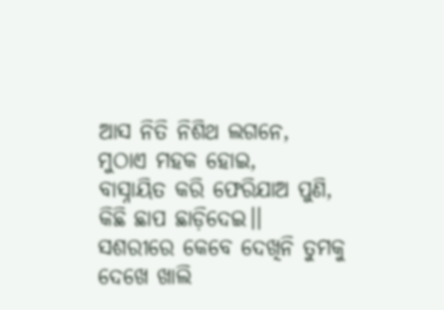ଆସ ନିତି ନିଶିଥ ଲଗନେ,
ମୁଠାଏ ମହକ ହୋଇ,
ବାସ୍ନାୟିତ କରି ଫେରିଯାଅ ପୁଣି,
କିଛି ଛାପ ଛାଡ଼ିଦେଇ।।
ସଶରୀରେ କେବେ ଦେଖିନି ତୁମକୁ
ଦେଖେ ଖାଲି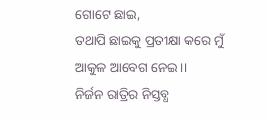ଗୋଟେ ଛାଇ,
ତଥାପି ଛାଇକୁ ପ୍ରତୀକ୍ଷା କରେ ମୁଁ
ଆକୁଳ ଆବେଗ ନେଇ।।
ନିର୍ଜନ ରାତ୍ରିର ନିସ୍ତବ୍ଧ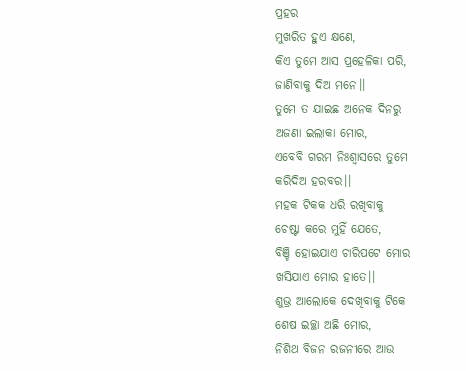ପ୍ରହର
ମୁଖରିତ ହୁଏ କ୍ଷଣେ,
କିଏ ତୁମେ ଆସ ପ୍ରହେଳିକା ପରି,
ଜାଣିବାକୁ ଦିଅ ମନେ।।
ତୁମେ ତ ଯାଇଛ ଅନେକ ଦିନରୁ
ଅଜଣା ଇଲାକା ମୋର,
ଏବେବି ଗରମ ନିଃଶ୍ୱାସରେ ତୁମେ
କରିଦିଅ ହରବର।।
ମହକ ଟିକକ ଧରି ରଖିବାକୁ
ଚେଷ୍ଟା କରେ ମୁହିଁ ଯେତେ,
ବିଞ୍ଚି ହୋଇଯାଏ ଚାରିପଟେ ମୋର
ଖସିଯାଏ ମୋର ହାତେ।।
ଶୁଭ୍ର ଆଲୋକେ ଦେଖିବାକୁ ଟିକେ
ଶେଷ ଇଚ୍ଛା ଅଛି ମୋର,
ନିଶିଥ ବିଜନ ରଜନୀରେ ଆଉ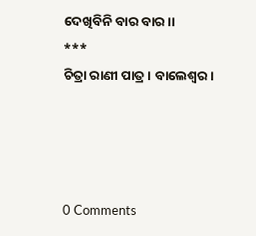ଦେଖିବିନି ବାର ବାର।।
***
ଚିତ୍ରା ରାଣୀ ପାତ୍ର। ବାଲେଶ୍ଵର।




0 Comments